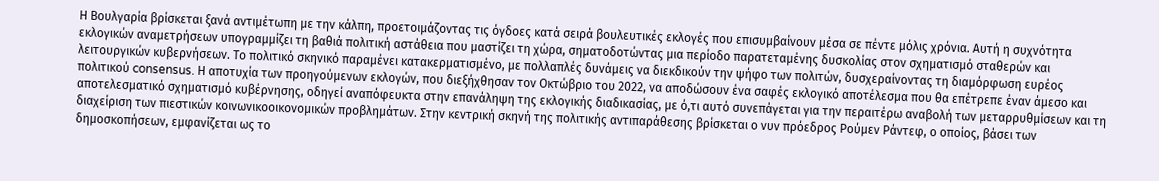Η Βουλγαρία βρίσκεται ξανά αντιμέτωπη με την κάλπη, προετοιμάζοντας τις όγδοες κατά σειρά βουλευτικές εκλογές που επισυμβαίνουν μέσα σε πέντε μόλις χρόνια. Αυτή η συχνότητα εκλογικών αναμετρήσεων υπογραμμίζει τη βαθιά πολιτική αστάθεια που μαστίζει τη χώρα, σηματοδοτώντας μια περίοδο παρατεταμένης δυσκολίας στον σχηματισμό σταθερών και λειτουργικών κυβερνήσεων. Το πολιτικό σκηνικό παραμένει κατακερματισμένο, με πολλαπλές δυνάμεις να διεκδικούν την ψήφο των πολιτών, δυσχεραίνοντας τη διαμόρφωση ευρέος πολιτικού consensus. Η αποτυχία των προηγούμενων εκλογών, που διεξήχθησαν τον Οκτώβριο του 2022, να αποδώσουν ένα σαφές εκλογικό αποτέλεσμα που θα επέτρεπε έναν άμεσο και αποτελεσματικό σχηματισμό κυβέρνησης, οδηγεί αναπόφευκτα στην επανάληψη της εκλογικής διαδικασίας, με ό,τι αυτό συνεπάγεται για την περαιτέρω αναβολή των μεταρρυθμίσεων και τη διαχείριση των πιεστικών κοινωνικοοικονομικών προβλημάτων. Στην κεντρική σκηνή της πολιτικής αντιπαράθεσης βρίσκεται ο νυν πρόεδρος Ρούμεν Ράντεφ, ο οποίος, βάσει των δημοσκοπήσεων, εμφανίζεται ως το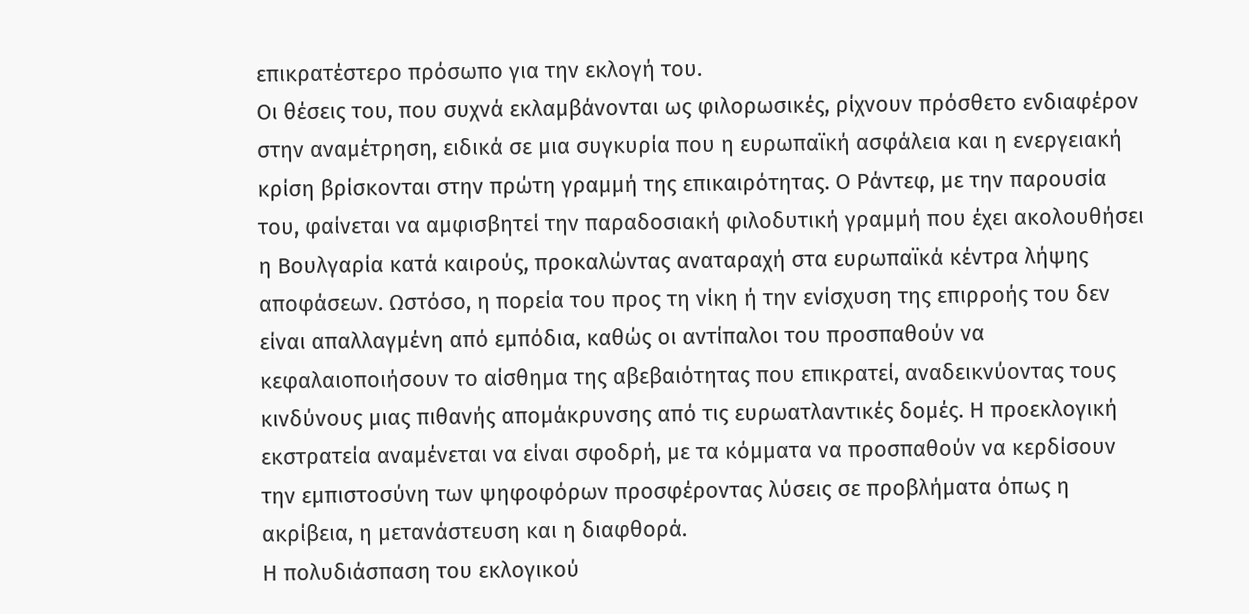επικρατέστερο πρόσωπο για την εκλογή του.
Οι θέσεις του, που συχνά εκλαμβάνονται ως φιλορωσικές, ρίχνουν πρόσθετο ενδιαφέρον στην αναμέτρηση, ειδικά σε μια συγκυρία που η ευρωπαϊκή ασφάλεια και η ενεργειακή κρίση βρίσκονται στην πρώτη γραμμή της επικαιρότητας. Ο Ράντεφ, με την παρουσία του, φαίνεται να αμφισβητεί την παραδοσιακή φιλοδυτική γραμμή που έχει ακολουθήσει η Βουλγαρία κατά καιρούς, προκαλώντας αναταραχή στα ευρωπαϊκά κέντρα λήψης αποφάσεων. Ωστόσο, η πορεία του προς τη νίκη ή την ενίσχυση της επιρροής του δεν είναι απαλλαγμένη από εμπόδια, καθώς οι αντίπαλοι του προσπαθούν να κεφαλαιοποιήσουν το αίσθημα της αβεβαιότητας που επικρατεί, αναδεικνύοντας τους κινδύνους μιας πιθανής απομάκρυνσης από τις ευρωατλαντικές δομές. Η προεκλογική εκστρατεία αναμένεται να είναι σφοδρή, με τα κόμματα να προσπαθούν να κερδίσουν την εμπιστοσύνη των ψηφοφόρων προσφέροντας λύσεις σε προβλήματα όπως η ακρίβεια, η μετανάστευση και η διαφθορά.
Η πολυδιάσπαση του εκλογικού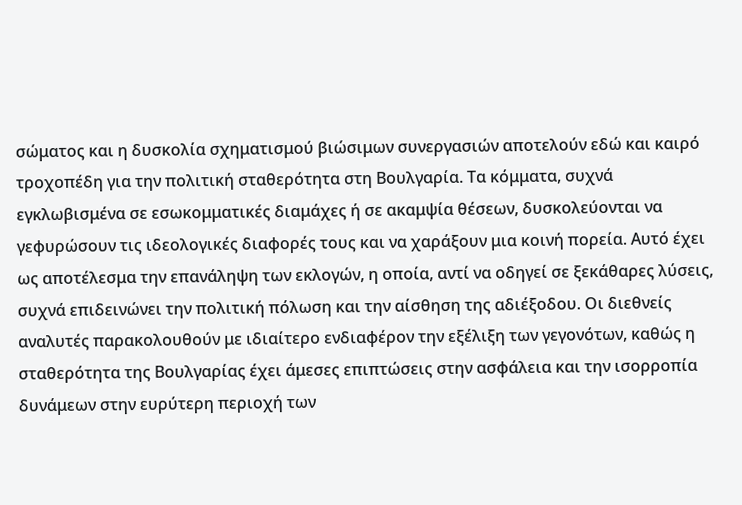σώματος και η δυσκολία σχηματισμού βιώσιμων συνεργασιών αποτελούν εδώ και καιρό τροχοπέδη για την πολιτική σταθερότητα στη Βουλγαρία. Τα κόμματα, συχνά εγκλωβισμένα σε εσωκομματικές διαμάχες ή σε ακαμψία θέσεων, δυσκολεύονται να γεφυρώσουν τις ιδεολογικές διαφορές τους και να χαράξουν μια κοινή πορεία. Αυτό έχει ως αποτέλεσμα την επανάληψη των εκλογών, η οποία, αντί να οδηγεί σε ξεκάθαρες λύσεις, συχνά επιδεινώνει την πολιτική πόλωση και την αίσθηση της αδιέξοδου. Οι διεθνείς αναλυτές παρακολουθούν με ιδιαίτερο ενδιαφέρον την εξέλιξη των γεγονότων, καθώς η σταθερότητα της Βουλγαρίας έχει άμεσες επιπτώσεις στην ασφάλεια και την ισορροπία δυνάμεων στην ευρύτερη περιοχή των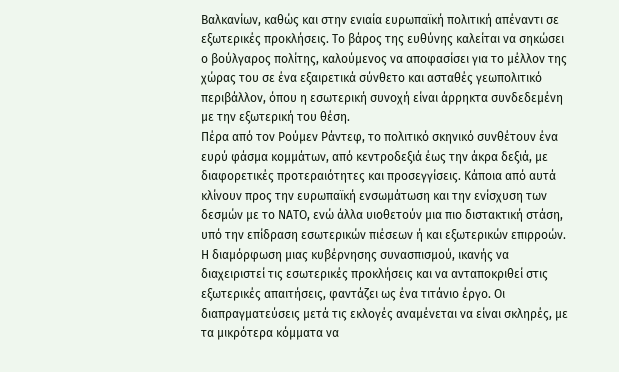Βαλκανίων, καθώς και στην ενιαία ευρωπαϊκή πολιτική απέναντι σε εξωτερικές προκλήσεις. Το βάρος της ευθύνης καλείται να σηκώσει ο βούλγαρος πολίτης, καλούμενος να αποφασίσει για το μέλλον της χώρας του σε ένα εξαιρετικά σύνθετο και ασταθές γεωπολιτικό περιβάλλον, όπου η εσωτερική συνοχή είναι άρρηκτα συνδεδεμένη με την εξωτερική του θέση.
Πέρα από τον Ρούμεν Ράντεφ, το πολιτικό σκηνικό συνθέτουν ένα ευρύ φάσμα κομμάτων, από κεντροδεξιά έως την άκρα δεξιά, με διαφορετικές προτεραιότητες και προσεγγίσεις. Κάποια από αυτά κλίνουν προς την ευρωπαϊκή ενσωμάτωση και την ενίσχυση των δεσμών με το ΝΑΤΟ, ενώ άλλα υιοθετούν μια πιο διστακτική στάση, υπό την επίδραση εσωτερικών πιέσεων ή και εξωτερικών επιρροών. Η διαμόρφωση μιας κυβέρνησης συνασπισμού, ικανής να διαχειριστεί τις εσωτερικές προκλήσεις και να ανταποκριθεί στις εξωτερικές απαιτήσεις, φαντάζει ως ένα τιτάνιο έργο. Οι διαπραγματεύσεις μετά τις εκλογές αναμένεται να είναι σκληρές, με τα μικρότερα κόμματα να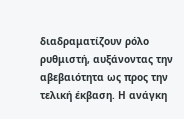διαδραματίζουν ρόλο ρυθμιστή, αυξάνοντας την αβεβαιότητα ως προς την τελική έκβαση. Η ανάγκη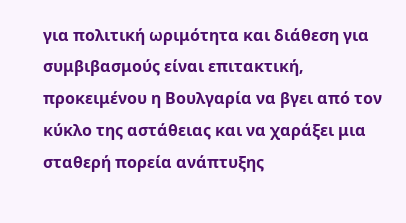για πολιτική ωριμότητα και διάθεση για συμβιβασμούς είναι επιτακτική, προκειμένου η Βουλγαρία να βγει από τον κύκλο της αστάθειας και να χαράξει μια σταθερή πορεία ανάπτυξης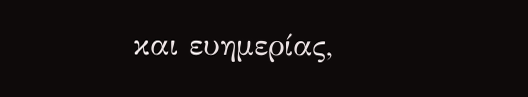και ευημερίας,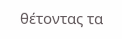θέτοντας τα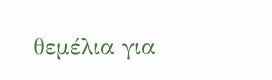θεμέλια για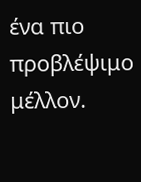ένα πιο προβλέψιμο μέλλον.